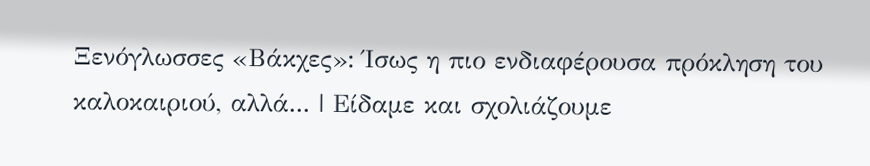Ξενόγλωσσες «Βάκχες»: Ίσως η πιο ενδιαφέρουσα πρόκληση του καλοκαιριού, αλλά... | Είδαμε και σχολιάζουμε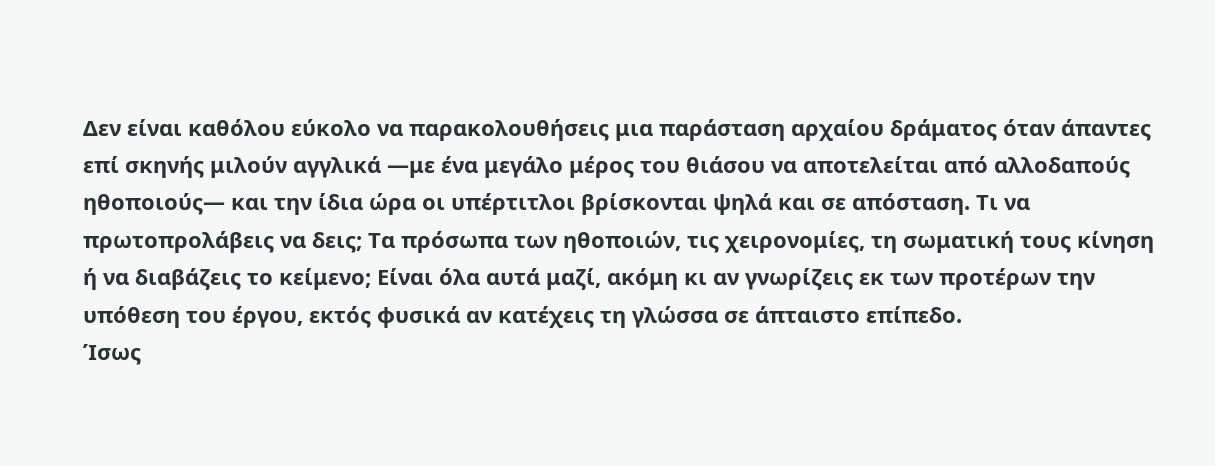Δεν είναι καθόλου εύκολο να παρακολουθήσεις μια παράσταση αρχαίου δράματος όταν άπαντες επί σκηνής μιλούν αγγλικά —με ένα μεγάλο μέρος του θιάσου να αποτελείται από αλλοδαπούς ηθοποιούς— και την ίδια ώρα οι υπέρτιτλοι βρίσκονται ψηλά και σε απόσταση. Τι να πρωτοπρολάβεις να δεις; Τα πρόσωπα των ηθοποιών, τις χειρονομίες, τη σωματική τους κίνηση ή να διαβάζεις το κείμενο; Είναι όλα αυτά μαζί, ακόμη κι αν γνωρίζεις εκ των προτέρων την υπόθεση του έργου, εκτός φυσικά αν κατέχεις τη γλώσσα σε άπταιστο επίπεδο.
Ίσως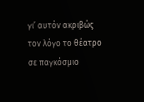γι’ αυτόν ακριβώς τον λόγο το θέατρο σε παγκόσμιο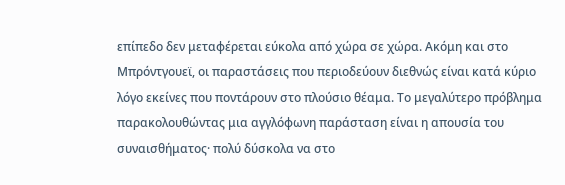επίπεδο δεν μεταφέρεται εύκολα από χώρα σε χώρα. Ακόμη και στο Μπρόντγουεϊ, οι παραστάσεις που περιοδεύουν διεθνώς είναι κατά κύριο λόγο εκείνες που ποντάρουν στο πλούσιο θέαμα. Το μεγαλύτερο πρόβλημα παρακολουθώντας μια αγγλόφωνη παράσταση είναι η απουσία του συναισθήματος· πολύ δύσκολα να στο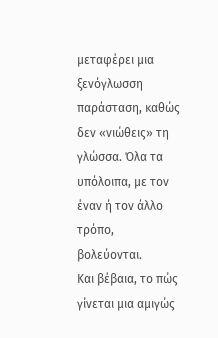μεταφέρει μια ξενόγλωσση παράσταση, καθώς δεν «νιώθεις» τη γλώσσα. Όλα τα υπόλοιπα, με τον έναν ή τον άλλο τρόπο, βολεύονται.
Και βέβαια, το πώς γίνεται μια αμιγώς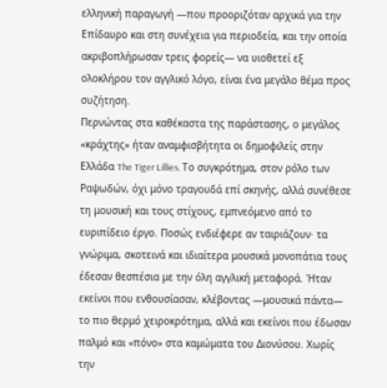ελληνική παραγωγή —που προοριζόταν αρχικά για την Επίδαυρο και στη συνέχεια για περιοδεία, και την οποία ακριβοπλήρωσαν τρεις φορείς— να υιοθετεί εξ ολοκλήρου τον αγγλικό λόγο, είναι ένα μεγάλο θέμα προς συζήτηση.
Περνώντας στα καθέκαστα της παράστασης, ο μεγάλος «κράχτης» ήταν αναμφισβήτητα οι δημοφιλείς στην Ελλάδα The Tiger Lillies. Το συγκρότημα, στον ρόλο των Ραψωδών, όχι μόνο τραγουδά επί σκηνής, αλλά συνέθεσε τη μουσική και τους στίχους, εμπνεόμενο από το ευριπίδειο έργο. Ποσώς ενδιέφερε αν ταιριάζουν· τα γνώριμα, σκοτεινά και ιδιαίτερα μουσικά μονοπάτια τους έδεσαν θεσπέσια με την όλη αγγλική μεταφορά. Ήταν εκείνοι που ενθουσίασαν, κλέβοντας —μουσικά πάντα— το πιο θερμό χειροκρότημα, αλλά και εκείνοι που έδωσαν παλμό και «πόνο» στα καμώματα του Διονύσου. Χωρίς την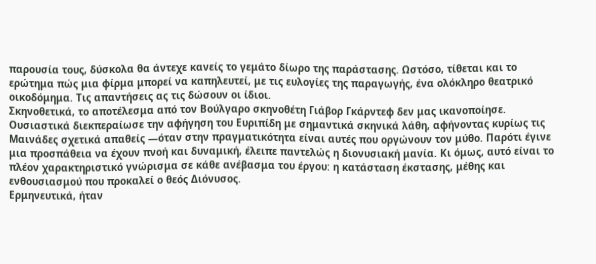παρουσία τους, δύσκολα θα άντεχε κανείς το γεμάτο δίωρο της παράστασης. Ωστόσο, τίθεται και το ερώτημα πώς μια φίρμα μπορεί να καπηλευτεί, με τις ευλογίες της παραγωγής, ένα ολόκληρο θεατρικό οικοδόμημα. Τις απαντήσεις ας τις δώσουν οι ίδιοι.
Σκηνοθετικά, το αποτέλεσμα από τον Βούλγαρο σκηνοθέτη Γιάβορ Γκάρντεφ δεν μας ικανοποίησε. Ουσιαστικά διεκπεραίωσε την αφήγηση του Ευριπίδη με σημαντικά σκηνικά λάθη, αφήνοντας κυρίως τις Μαινάδες σχετικά απαθείς —όταν στην πραγματικότητα είναι αυτές που οργώνουν τον μύθο. Παρότι έγινε μια προσπάθεια να έχουν πνοή και δυναμική, έλειπε παντελώς η διονυσιακή μανία. Κι όμως, αυτό είναι το πλέον χαρακτηριστικό γνώρισμα σε κάθε ανέβασμα του έργου: η κατάσταση έκστασης, μέθης και ενθουσιασμού που προκαλεί ο θεός Διόνυσος.
Ερμηνευτικά, ήταν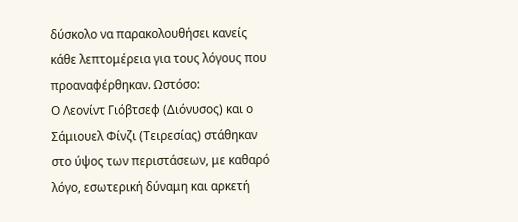δύσκολο να παρακολουθήσει κανείς κάθε λεπτομέρεια για τους λόγους που προαναφέρθηκαν. Ωστόσο:
Ο Λεονίντ Γιόβτσεφ (Διόνυσος) και ο Σάμιουελ Φίνζι (Τειρεσίας) στάθηκαν στο ύψος των περιστάσεων, με καθαρό λόγο, εσωτερική δύναμη και αρκετή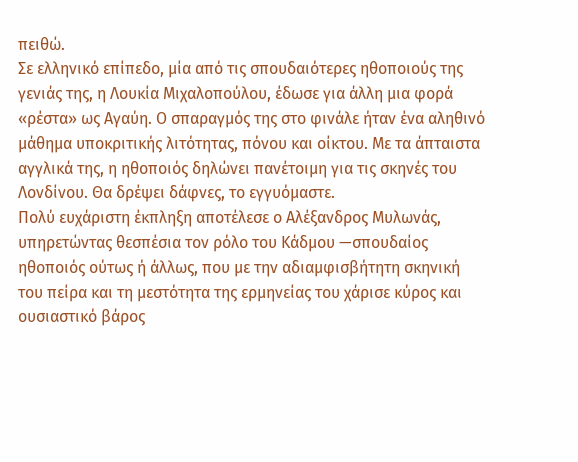πειθώ.
Σε ελληνικό επίπεδο, μία από τις σπουδαιότερες ηθοποιούς της γενιάς της, η Λουκία Μιχαλοπούλου, έδωσε για άλλη μια φορά «ρέστα» ως Αγαύη. Ο σπαραγμός της στο φινάλε ήταν ένα αληθινό μάθημα υποκριτικής λιτότητας, πόνου και οίκτου. Με τα άπταιστα αγγλικά της, η ηθοποιός δηλώνει πανέτοιμη για τις σκηνές του Λονδίνου. Θα δρέψει δάφνες, το εγγυόμαστε.
Πολύ ευχάριστη έκπληξη αποτέλεσε ο Αλέξανδρος Μυλωνάς, υπηρετώντας θεσπέσια τον ρόλο του Κάδμου —σπουδαίος ηθοποιός ούτως ή άλλως, που με την αδιαμφισβήτητη σκηνική του πείρα και τη μεστότητα της ερμηνείας του χάρισε κύρος και ουσιαστικό βάρος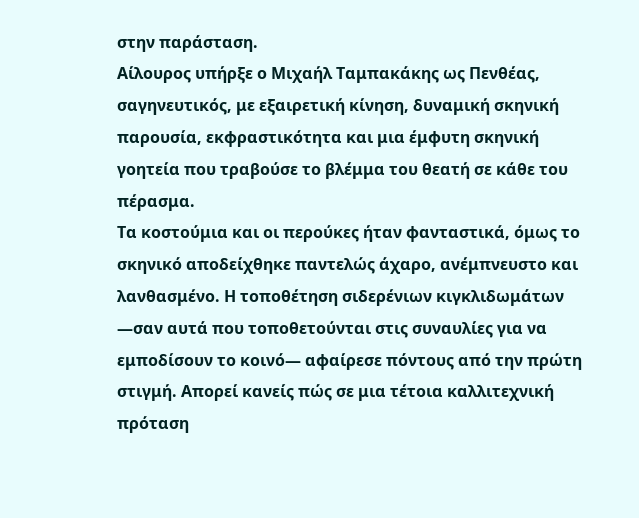στην παράσταση.
Αίλουρος υπήρξε ο Μιχαήλ Ταμπακάκης ως Πενθέας, σαγηνευτικός, με εξαιρετική κίνηση, δυναμική σκηνική παρουσία, εκφραστικότητα και μια έμφυτη σκηνική γοητεία που τραβούσε το βλέμμα του θεατή σε κάθε του πέρασμα.
Τα κοστούμια και οι περούκες ήταν φανταστικά, όμως το σκηνικό αποδείχθηκε παντελώς άχαρο, ανέμπνευστο και λανθασμένο. Η τοποθέτηση σιδερένιων κιγκλιδωμάτων —σαν αυτά που τοποθετούνται στις συναυλίες για να εμποδίσουν το κοινό— αφαίρεσε πόντους από την πρώτη στιγμή. Απορεί κανείς πώς σε μια τέτοια καλλιτεχνική πρόταση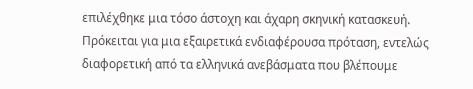επιλέχθηκε μια τόσο άστοχη και άχαρη σκηνική κατασκευή.
Πρόκειται για μια εξαιρετικά ενδιαφέρουσα πρόταση, εντελώς διαφορετική από τα ελληνικά ανεβάσματα που βλέπουμε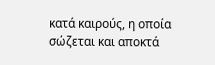κατά καιρούς, η οποία σώζεται και αποκτά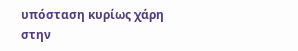υπόσταση κυρίως χάρη στην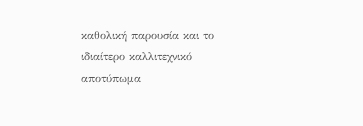καθολική παρουσία και το ιδιαίτερο καλλιτεχνικό αποτύπωμα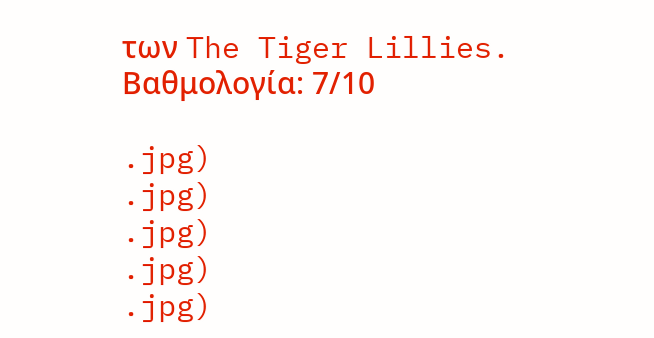των The Tiger Lillies.
Βαθμολογία: 7/10

.jpg)
.jpg)
.jpg)
.jpg)
.jpg)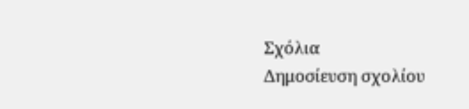Σχόλια
Δημοσίευση σχολίου